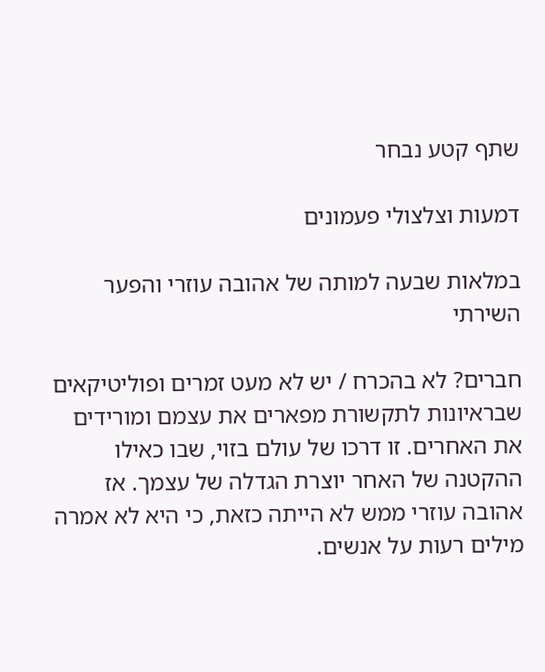שתף קטע נבחר

דמעות וצלצולי פעמונים

במלאות שבעה למותה של אהובה עוזרי והפער השירתי

חברים? לא בהכרח / יש לא מעט זמרים ופוליטיקאים שבראיונות לתקשורת מפארים את עצמם ומורידים את האחרים. זו דרכו של עולם בזוי, שבו כאילו ההקטנה של האחר יוצרת הגדלה של עצמך. אז אהובה עוזרי ממש לא הייתה כזאת, כי היא לא אמרה מילים רעות על אנשים.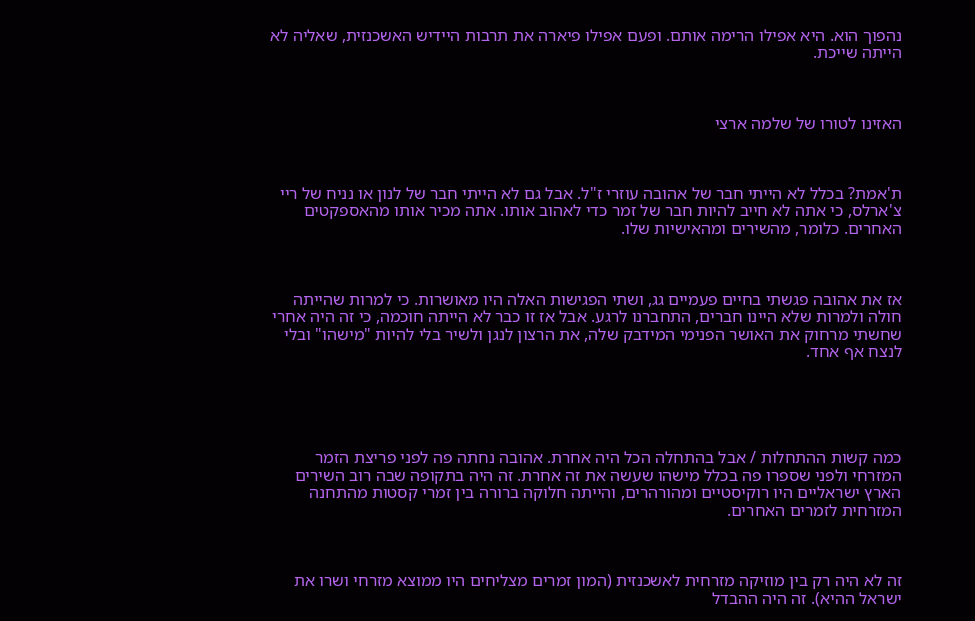נהפוך הוא. היא אפילו הרימה אותם. ופעם אפילו פיארה את תרבות היידיש האשכנזית, שאליה לא הייתה שייכת.



האזינו לטורו של שלמה ארצי



ת'אמת? בכלל לא הייתי חבר של אהובה עוזרי ז"ל. אבל גם לא הייתי חבר של לנון או נניח של ריי צ'ארלס, כי אתה לא חייב להיות חבר של זמר כדי לאהוב אותו. אתה מכיר אותו מהאספקטים האחרים. כלומר, מהשירים ומהאישיות שלו.



אז את אהובה פגשתי בחיים פעמיים גג, ושתי הפגישות האלה היו מאושרות. כי למרות שהייתה חולה ולמרות שלא היינו חברים, התחברנו לרגע. אבל אז זו כבר לא הייתה חוכמה, כי זה היה אחרי שחשתי מרחוק את האושר הפנימי המידבק שלה, את הרצון לנגן ולשיר בלי להיות "מישהו" ובלי לנצח אף אחד.





כמה קשות ההתחלות / אבל בהתחלה הכל היה אחרת. אהובה נחתה פה לפני פריצת הזמר המזרחי ולפני שספרו פה בכלל מישהו שעשה את זה אחרת. זה היה בתקופה שבה רוב השירים הארץ ישראליים היו רוקיסטיים ומהורהרים, והייתה חלוקה ברורה בין זמרי קסטות מהתחנה המזרחית לזמרים האחרים.



זה לא היה רק בין מוזיקה מזרחית לאשכנזית (המון זמרים מצליחים היו ממוצא מזרחי ושרו את ישראל ההיא). זה היה ההבדל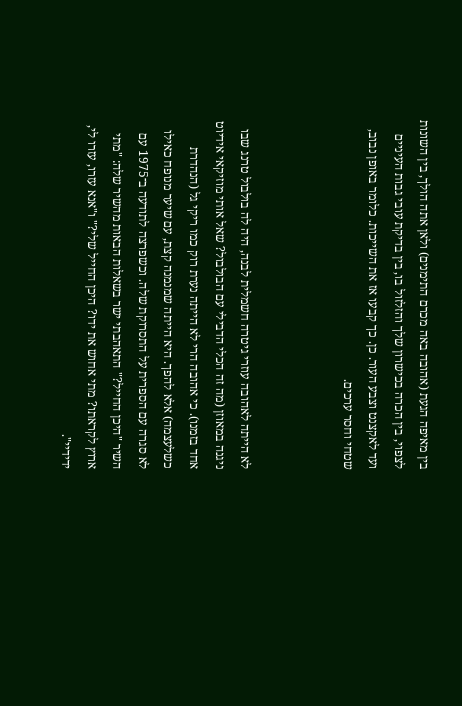בין מאיפה הגעת (אהובה באה מכרם התימנים) ולאן אתה הולך, בין השונות לצפוי, בין הכרה בכישרון שלך והזלזול בו, בין בדיקת עובי גבות העיניים ועד לאקצנט וצבע העור. כן. כך קבעו אז את השייכות. כלומר באופן נבוב, שטחי וחסר ערכים.



לא הייתה לאהובה עוזרי גיטרה חשמלית לבנה, היה לה בולבול טרנג שבו ניגנה במאוזן (מה זה הכלי הדבילי עם הבולבול? שאל אותי מוזיקאי אידיוט אחד בזמנו). כי אהובה הרי לא הייתה נערת רוק כמו ריקי גל (הנהדרת כשלעצמה) אלא להפך. היא הייתה שמנמנה קצת, עם שיער מנופח כאילו לא סגרה עם הספרית על התסרוקת שלה. וכשפרצה לתודעה ב־1975 עם השיר "היכן החייל?" התאהבתי ישר בשאלות הבאות מהשיר שלה: "מתי ארוץ לקראתו? מתי אחוש את ידו? היכן החייל שלי?" ו"אנא עזרו, עזרו לי, ידידיי".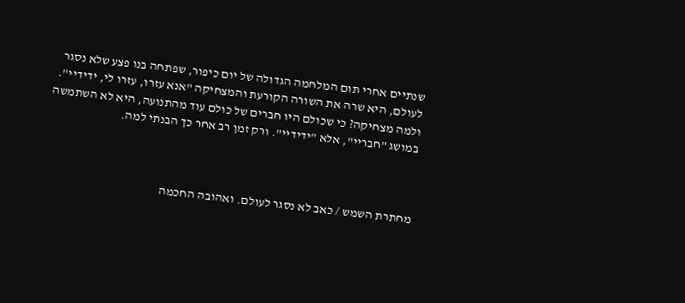שנתיים אחרי תום המלחמה הגדולה של יום כיפור, שפתחה בנו פצע שלא נסגר לעולם, היא שרה את השורה הקורעת והמצחיקה "אנא עזרו, עזרו לי, ידידיי". ולמה מצחיקה? כי שכולם היו חברים של כולם עוד מהתנועה, היא לא השתמשה במושג "חבריי", אלא "ידידיי". ורק זמן רב אחר כך הבנתי למה.



מחתרת השמש / כאב לא נסגר לעולם. ואהובה החכמה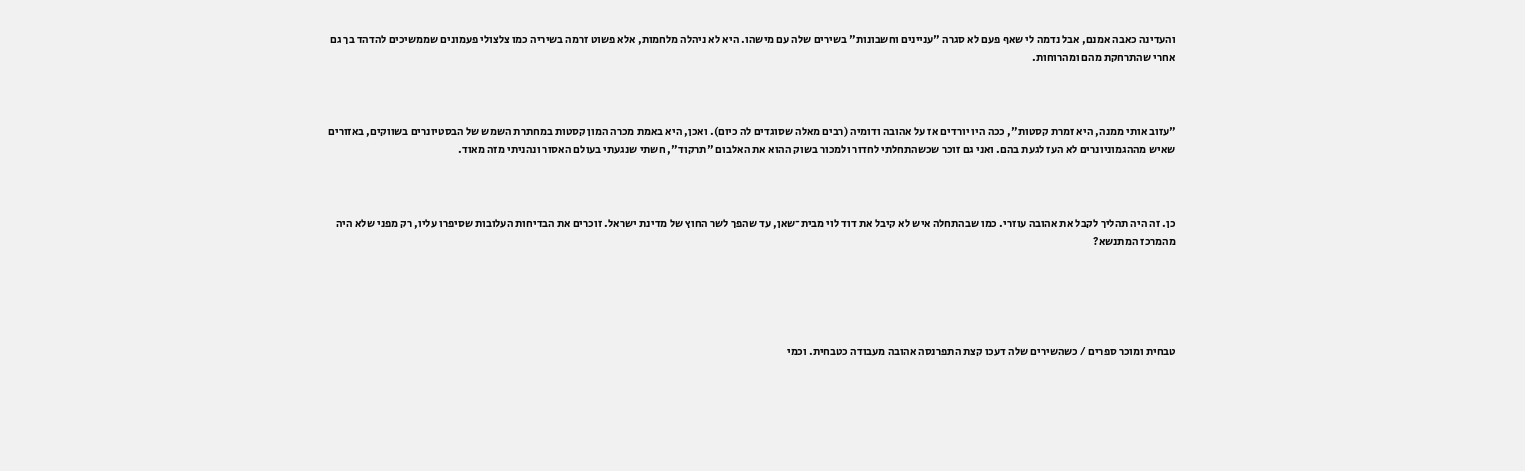והעדינה כאבה אמנם, אבל נדמה לי שאף פעם לא סגרה "עניינים וחשבונות" בשירים שלה עם מישהו. היא לא ניהלה מלחמות, אלא פשוט זרמה בשיריה כמו צלצולי פעמונים שממשיכים להדהד בך גם אחרי שהתרחקת מהם ומהרוחות.



"עזוב אותי ממנה, היא זמרת קסטות", ככה היו יורדים אז על אהובה ודומיה (רבים מאלה שסוגדים לה כיום). ואכן, היא באמת מכרה המון קסטות במחתרת השמש של הבסטיונרים בשווקים, באזורים שאיש מההגמוניונרים לא העז לגעת בהם. ואני גם זוכר שכשהתחלתי לחדור ולמכור בשוק ההוא את האלבום "תרקוד", חשתי שנגעתי בעולם האסור ונהניתי מזה מאוד.



כן. זה היה תהליך לקבל את אהובה עוזרי. כמו שבהתחלה איש לא קיבל את דוד לוי מבית־שאן, עד שהפך לשר החוץ של מדינת ישראל. זוכרים את הבדיחות העלובות שסיפרו עליו, רק מפני שלא היה מהמרכז המתנשא?





טבחית ומוכר ספרים / כשהשירים שלה דעכו קצת התפרנסה אהובה מעבודה כטבחית. וכמי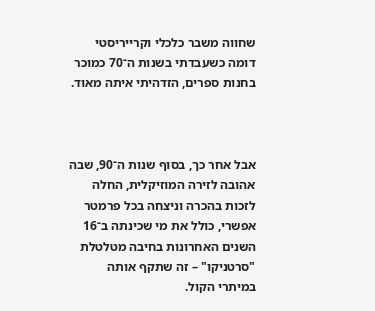שחווה משבר כלכלי וקרייריסטי דומה כשעבדתי בשנות ה־70 כמוכר בחנות ספרים, הזדהיתי איתה מאוד.



אבל אחר כך, בסוף שנות ה־90, שבה אהובה לזירה המוזיקלית, החלה לזכות בהכרה וניצחה בכל פרמטר אפשרי, כולל את מי שכינתה ב־16 השנים האחרונות בחיבה מטלטלת "סרטניקו" – זה שתקף אותה במיתרי הקול.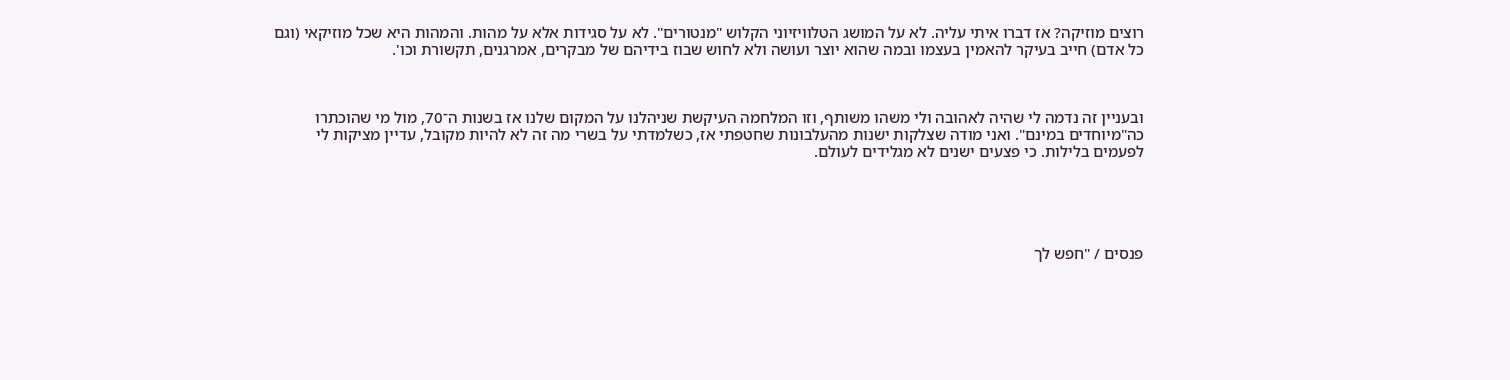רוצים מוזיקה? אז דברו איתי עליה. לא על המושג הטלוויזיוני הקלוש "מנטורים". לא על סגידות אלא על מהות. והמהות היא שכל מוזיקאי (וגם כל אדם) חייב בעיקר להאמין בעצמו ובמה שהוא יוצר ועושה ולא לחוש שבוז בידיהם של מבקרים, אמרגנים, תקשורת וכו'.



ובעניין זה נדמה לי שהיה לאהובה ולי משהו משותף, וזו המלחמה העיקשת שניהלנו על המקום שלנו אז בשנות ה־70, מול מי שהוכתרו כה"מיוחדים במינם". ואני מודה שצלקות ישנות מהעלבונות שחטפתי אז, כשלמדתי על בשרי מה זה לא להיות מקובל, עדיין מציקות לי לפעמים בלילות. כי פצעים ישנים לא מגלידים לעולם.





פנסים / "חפש לך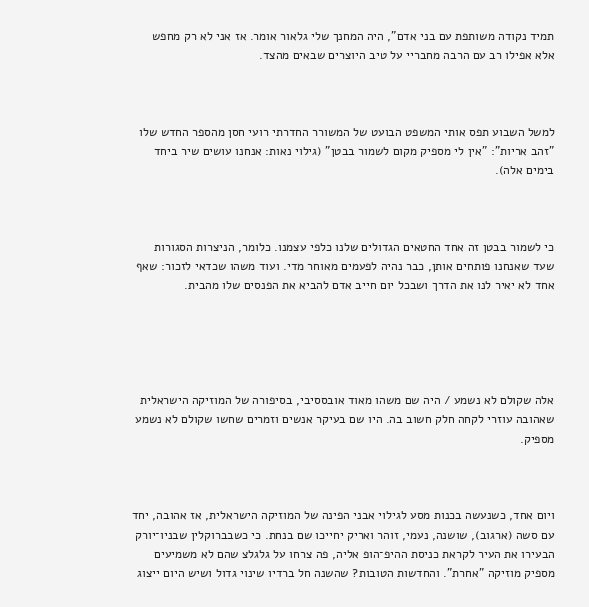תמיד נקודה משותפת עם בני אדם", היה המחנך שלי גלאור אומר. אז אני לא רק מחפש אלא אפילו רב עם הרבה מחבריי על טיב היוצרים שבאים מהצד.



למשל השבוע תפס אותי המשפט הבועט של המשורר החדרתי רועי חסן מהספר החדש שלו "זהב אריות": "אין לי מספיק מקום לשמור בבטן" (גילוי נאות: אנחנו עושים שיר ביחד בימים אלה).



כי לשמור בבטן זה אחד החטאים הגדולים שלנו כלפי עצמנו. כלומר, הניצרות הסגורות שעד שאנחנו פותחים אותן, כבר נהיה לפעמים מאוחר מדי. ועוד משהו שכדאי לזכור: שאף אחד לא יאיר לנו את הדרך ושבכל יום חייב אדם להביא את הפנסים שלו מהבית.





אלה שקולם לא נשמע / היה שם משהו מאוד אובססיבי, בסיפורה של המוזיקה הישראלית שאהובה עוזרי לקחה חלק חשוב בה. היו שם בעיקר אנשים וזמרים שחשו שקולם לא נשמע מספיק.



ויום אחד, כשנעשה בכנות מסע לגילוי אבני הפינה של המוזיקה הישראלית, אז אהובה, יחד עם סשה (ארגוב), שושנה, נעמי, זוהר ואריק יחייכו שם בנחת. כי כשבברוקלין שבניו־יורק הבעירו את העיר לקראת כניסת ההיפ־הופ אליה, פה צרחו על גלגלצ שהם לא משמיעים מספיק מוזיקה "אחרת". והחדשות הטובות? שהשנה חל ברדיו שינוי גדול ושיש היום ייצוג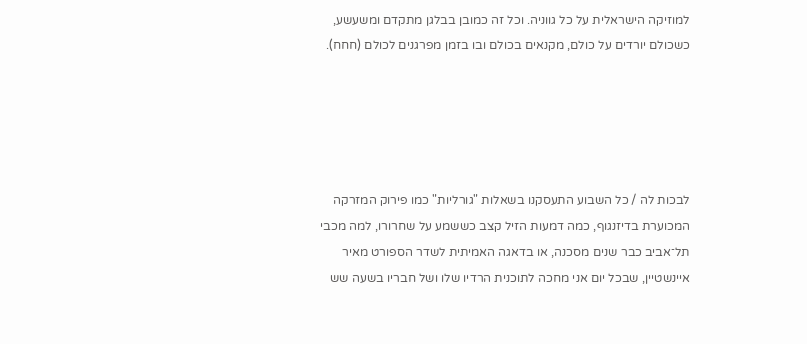למוזיקה הישראלית על כל גווניה. וכל זה כמובן בבלגן מתקדם ומשעשע, כשכולם יורדים על כולם, מקנאים בכולם ובו בזמן מפרגנים לכולם (חחח).





לבכות לה / כל השבוע התעסקנו בשאלות "גורליות" כמו פירוק המזרקה המכוערת בדיזנגוף, כמה דמעות הזיל קצב כששמע על שחרורו, למה מכבי תל־אביב כבר שנים מסכנה, או בדאגה האמיתית לשדר הספורט מאיר איינשטיין, שבכל יום אני מחכה לתוכנית הרדיו שלו ושל חבריו בשעה שש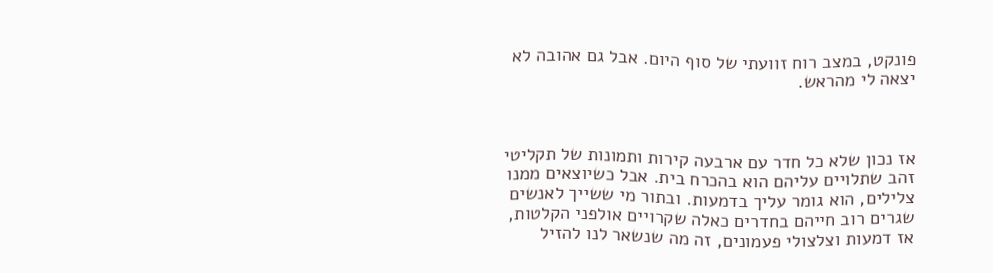פונקט, במצב רוח זוועתי של סוף היום. אבל גם אהובה לא יצאה לי מהראש.



אז נכון שלא כל חדר עם ארבעה קירות ותמונות של תקליטי זהב שתלויים עליהם הוא בהכרח בית. אבל כשיוצאים ממנו צלילים, הוא גומר עליך בדמעות. ובתור מי ששייך לאנשים שגרים רוב חייהם בחדרים כאלה שקרויים אולפני הקלטות, אז דמעות וצלצולי פעמונים, זה מה שנשאר לנו להזיל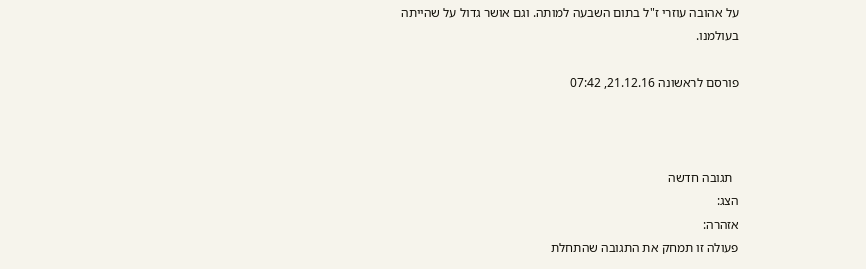על אהובה עוזרי ז"ל בתום השבעה למותה. וגם אושר גדול על שהייתה בעולמנו.

פורסם לראשונה 21.12.16, 07:42



  תגובה חדשה
הצג:
אזהרה:
פעולה זו תמחק את התגובה שהתחלת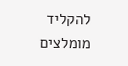להקליד
מומלצים